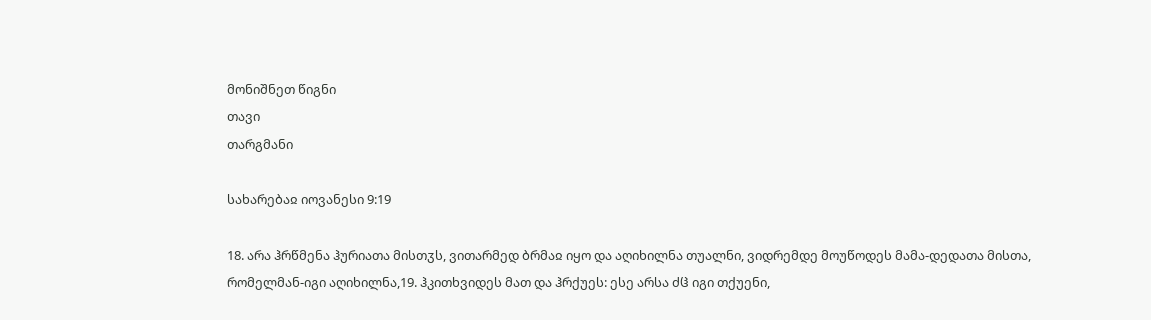მონიშნეთ წიგნი
თავი
თარგმანი

სახარებაჲ იოვანესი 9:19

18. არა ჰრწმენა ჰურიათა მისთჳს, ვითარმედ ბრმაჲ იყო და აღიხილნა თუალნი, ვიდრემდე მოუწოდეს მამა-დედათა მისთა, რომელმან-იგი აღიხილნა,19. ჰკითხვიდეს მათ და ჰრქუეს: ესე არსა ძჱ იგი თქუენი,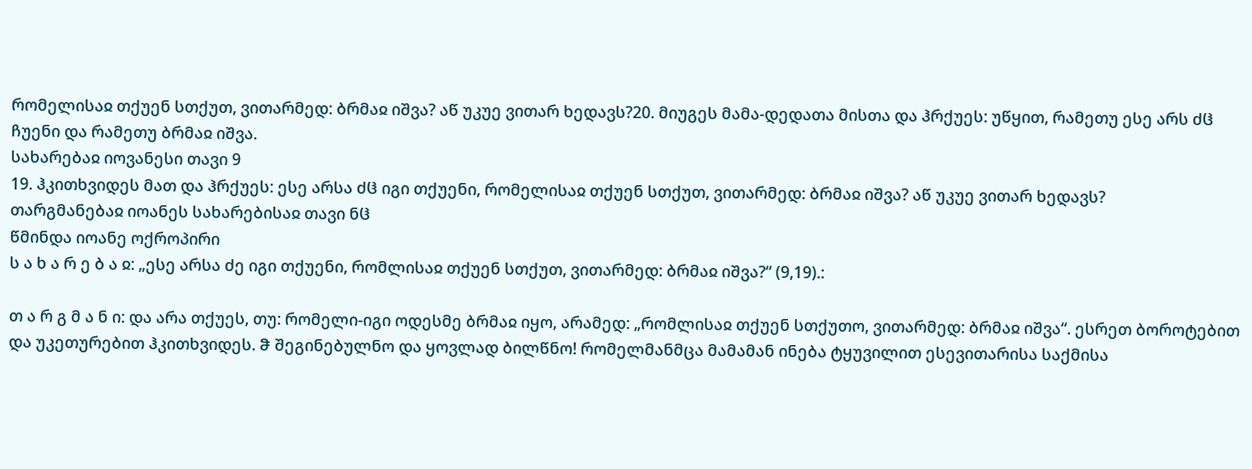რომელისაჲ თქუენ სთქუთ, ვითარმედ: ბრმაჲ იშვა? აწ უკუე ვითარ ხედავს?20. მიუგეს მამა-დედათა მისთა და ჰრქუეს: უწყით, რამეთუ ესე არს ძჱ ჩუენი და რამეთუ ბრმაჲ იშვა.
სახარებაჲ იოვანესი თავი 9
19. ჰკითხვიდეს მათ და ჰრქუეს: ესე არსა ძჱ იგი თქუენი, რომელისაჲ თქუენ სთქუთ, ვითარმედ: ბრმაჲ იშვა? აწ უკუე ვითარ ხედავს?
თარგმანებაჲ იოანეს სახარებისაჲ თავი ნჱ
წმინდა იოანე ოქროპირი
ს ა ხ ა რ ე ბ ა ჲ: „ესე არსა ძე იგი თქუენი, რომლისაჲ თქუენ სთქუთ, ვითარმედ: ბრმაჲ იშვა?“ (9,19).:

თ ა რ გ მ ა ნ ი: და არა თქუეს, თუ: რომელი-იგი ოდესმე ბრმაჲ იყო, არამედ: „რომლისაჲ თქუენ სთქუთო, ვითარმედ: ბრმაჲ იშვა“. ესრეთ ბოროტებით და უკეთურებით ჰკითხვიდეს. ჵ შეგინებულნო და ყოვლად ბილწნო! რომელმანმცა მამამან ინება ტყუვილით ესევითარისა საქმისა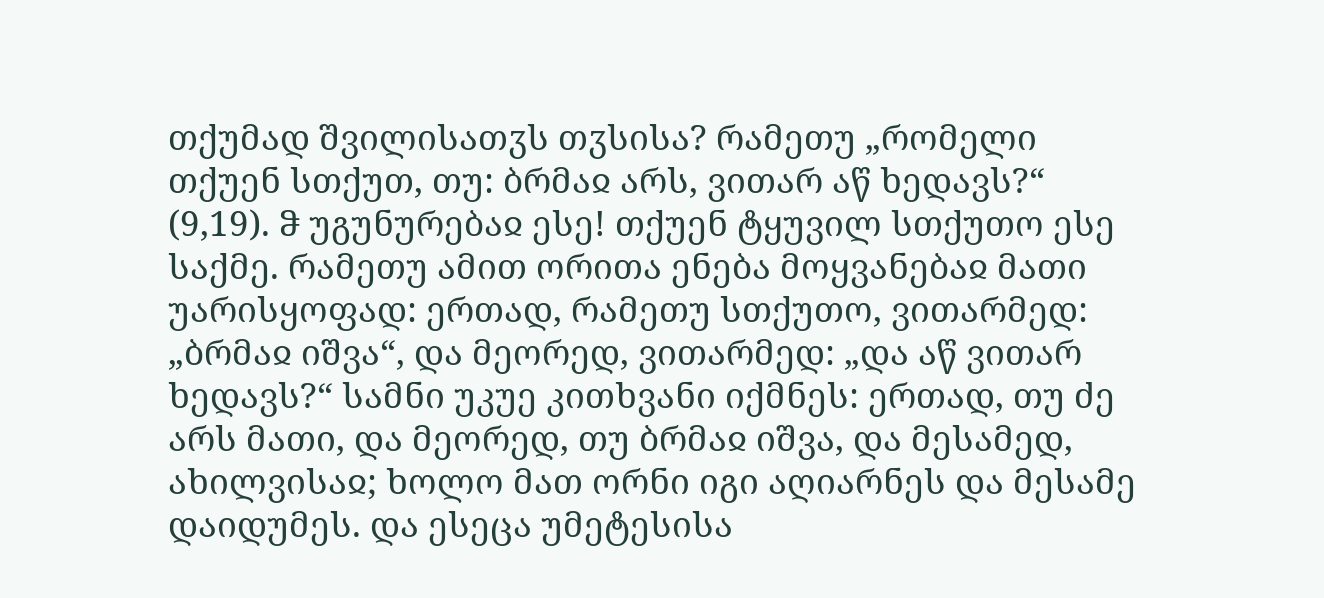თქუმად შვილისათჳს თჳსისა? რამეთუ „რომელი თქუენ სთქუთ, თუ: ბრმაჲ არს, ვითარ აწ ხედავს?“ (9,19). ჵ უგუნურებაჲ ესე! თქუენ ტყუვილ სთქუთო ესე საქმე. რამეთუ ამით ორითა ენება მოყვანებაჲ მათი უარისყოფად: ერთად, რამეთუ სთქუთო, ვითარმედ: „ბრმაჲ იშვა“, და მეორედ, ვითარმედ: „და აწ ვითარ ხედავს?“ სამნი უკუე კითხვანი იქმნეს: ერთად, თუ ძე არს მათი, და მეორედ, თუ ბრმაჲ იშვა, და მესამედ, ახილვისაჲ; ხოლო მათ ორნი იგი აღიარნეს და მესამე დაიდუმეს. და ესეცა უმეტესისა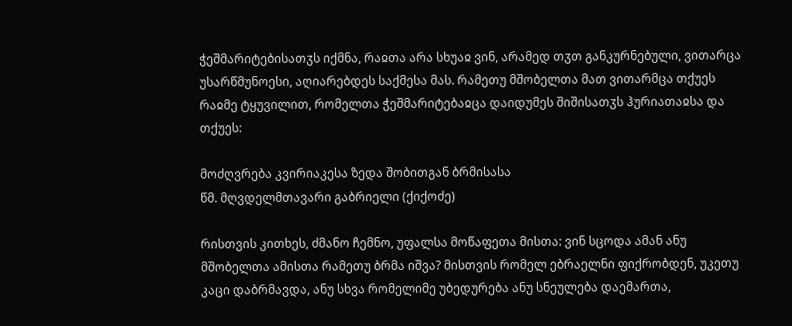ჭეშმარიტებისათჳს იქმნა, რაჲთა არა სხუაჲ ვინ, არამედ თჳთ განკურნებული, ვითარცა უსარწმუნოესი, აღიარებდეს საქმესა მას. რამეთუ მშობელთა მათ ვითარმცა თქუეს რაჲმე ტყუვილით, რომელთა ჭეშმარიტებაჲცა დაიდუმეს შიშისათჳს ჰურიათაჲსა და თქუეს:

მოძღვრება კვირიაკესა ზედა შობითგან ბრმისასა
წმ. მღვდელმთავარი გაბრიელი (ქიქოძე)

რისთვის კითხეს, ძმანო ჩემნო, უფალსა მოწაფეთა მისთა: ვინ სცოდა ამან ანუ მშობელთა ამისთა რამეთუ ბრმა იშვა? მისთვის რომელ ებრაელნი ფიქრობდენ, უკეთუ კაცი დაბრმავდა, ანუ სხვა რომელიმე უბედურება ანუ სნეულება დაემართა,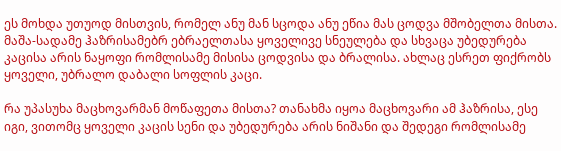ეს მოხდა უთუოდ მისთვის, რომელ ანუ მან სცოდა ანუ ეწია მას ცოდვა მშობელთა მისთა. მაშა-სადამე ჰაზრისამებრ ებრაელთასა ყოველივე სნეულება და სხვაცა უბედურება კაცისა არის ნაყოფი რომლისამე მისისა ცოდვისა და ბრალისა. ახლაც ესრეთ ფიქრობს ყოველი, უბრალო დაბალი სოფლის კაცი.

რა უპასუხა მაცხოვარმან მოწაფეთა მისთა? თანახმა იყოა მაცხოვარი ამ ჰაზრისა, ესე იგი, ვითომც ყოველი კაცის სენი და უბედურება არის ნიშანი და შედეგი რომლისამე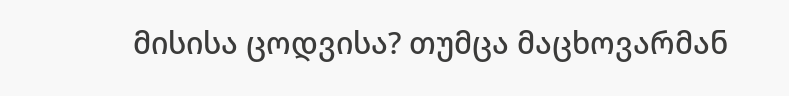მისისა ცოდვისა? თუმცა მაცხოვარმან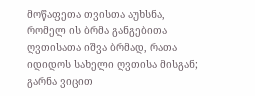მოწაფეთა თვისთა აუხსნა, რომელ ის ბრმა განგებითა ღვთისათა იშვა ბრმად, რათა იდიდოს სახელი ღვთისა მისგან; გარნა ვიცით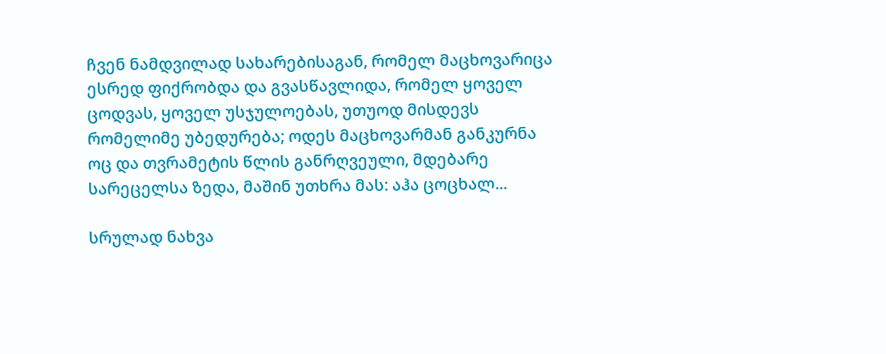ჩვენ ნამდვილად სახარებისაგან, რომელ მაცხოვარიცა ესრედ ფიქრობდა და გვასწავლიდა, რომელ ყოველ ცოდვას, ყოველ უსჯულოებას, უთუოდ მისდევს რომელიმე უბედურება; ოდეს მაცხოვარმან განკურნა ოც და თვრამეტის წლის განრღვეული, მდებარე სარეცელსა ზედა, მაშინ უთხრა მას: აჰა ცოცხალ...

სრულად ნახვა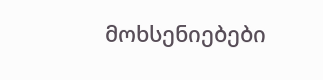მოხსენიებები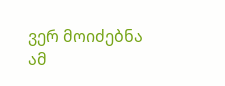ვერ მოიძებნა ამ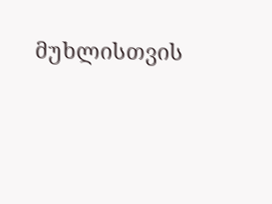მუხლისთვის